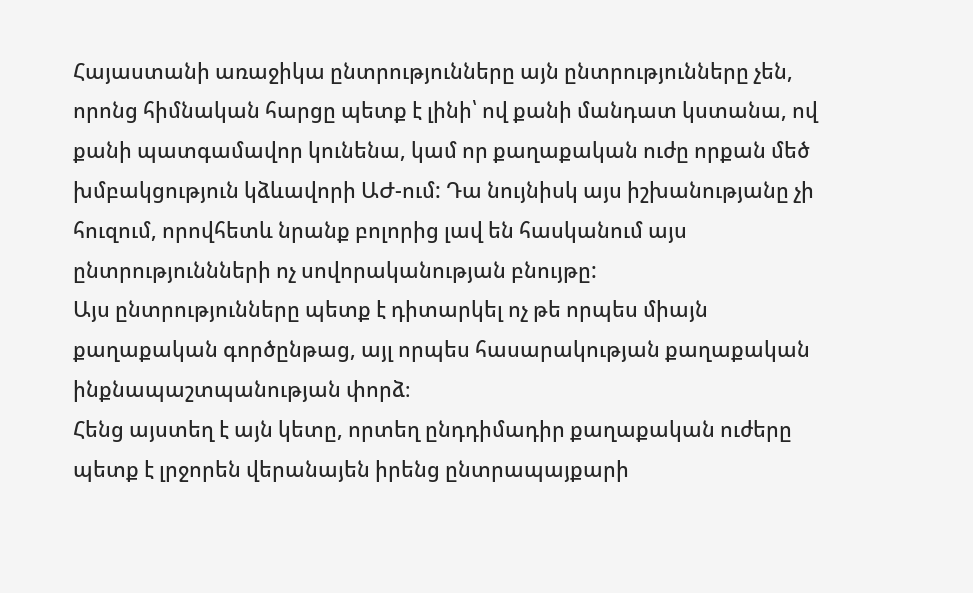Հայաստանի առաջիկա ընտրությունները այն ընտրությունները չեն, որոնց հիմնական հարցը պետք է լինի՝ ով քանի մանդատ կստանա, ով քանի պատգամավոր կունենա, կամ որ քաղաքական ուժը որքան մեծ խմբակցություն կձևավորի ԱԺ-ում: Դա նույնիսկ այս իշխանությանը չի հուզում, որովհետև նրանք բոլորից լավ են հասկանում այս ընտրություննների ոչ սովորականության բնույթը:
Այս ընտրությունները պետք է դիտարկել ոչ թե որպես միայն քաղաքական գործընթաց, այլ որպես հասարակության քաղաքական ինքնապաշտպանության փորձ։
Հենց այստեղ է այն կետը, որտեղ ընդդիմադիր քաղաքական ուժերը պետք է լրջորեն վերանայեն իրենց ընտրապայքարի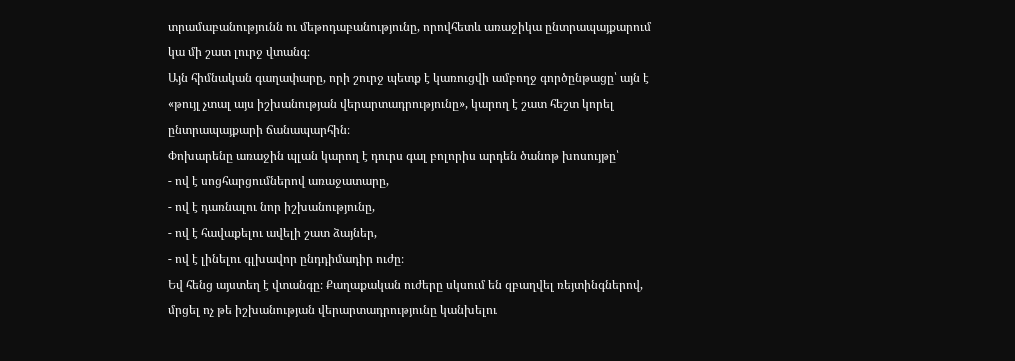տրամաբանությունն ու մեթոդաբանությունը, որովհետև առաջիկա ընտրապայքարում կա մի շատ լուրջ վտանգ։
Այն հիմնական գաղափարը, որի շուրջ պետք է կառուցվի ամբողջ գործընթացը՝ այն է «թույլ չտալ այս իշխանության վերարտադրությունը», կարող է շատ հեշտ կորել ընտրապայքարի ճանապարհին։
Փոխարենը առաջին պլան կարող է դուրս գալ բոլորիս արդեն ծանոթ խոսույթը՝
- ով է սոցհարցումներով առաջատարը,
- ով է դառնալու նոր իշխանությունը,
- ով է հավաքելու ավելի շատ ձայներ,
- ով է լինելու գլխավոր ընդդիմադիր ուժը։
Եվ հենց այստեղ է վտանգը։ Քաղաքական ուժերը սկսում են զբաղվել ռեյտինգներով, մրցել ոչ թե իշխանության վերարտադրությունը կանխելու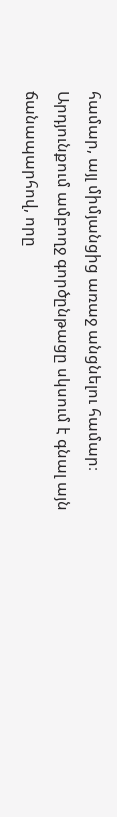համար, այլ միմյանցից առաջ անցնելու համար։
Արդյունքում ամբողջ գործընթացը սկսում է գնալ այն ճանապարհով, որը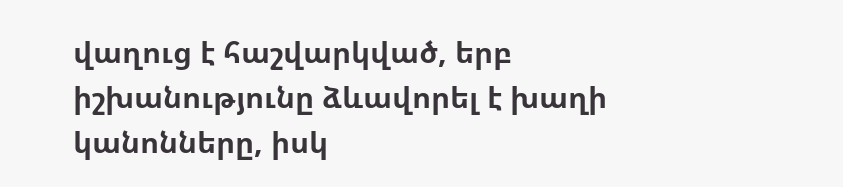վաղուց է հաշվարկված, երբ իշխանությունը ձևավորել է խաղի կանոնները, իսկ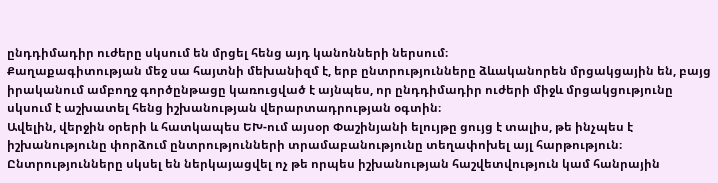ընդդիմադիր ուժերը սկսում են մրցել հենց այդ կանոնների ներսում։
Քաղաքագիտության մեջ սա հայտնի մեխանիզմ է, երբ ընտրությունները ձևականորեն մրցակցային են, բայց իրականում ամբողջ գործընթացը կառուցված է այնպես, որ ընդդիմադիր ուժերի միջև մրցակցությունը սկսում է աշխատել հենց իշխանության վերարտադրության օգտին։
Ավելին, վերջին օրերի և հատկապես ԵԽ-ում այսօր Փաշինյանի ելույթը ցույց է տալիս, թե ինչպես է իշխանությունը փորձում ընտրությունների տրամաբանությունը տեղափոխել այլ հարթություն։ Ընտրությունները սկսել են ներկայացվել ոչ թե որպես իշխանության հաշվետվություն կամ հանրային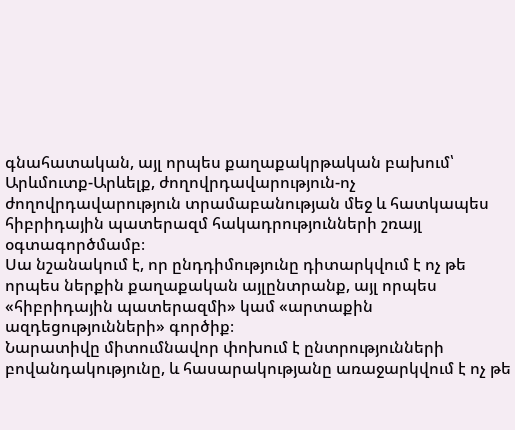գնահատական, այլ որպես քաղաքակրթական բախում՝ Արևմուտք-Արևելք, ժողովրդավարություն-ոչ ժողովրդավարություն տրամաբանության մեջ և հատկապես հիբրիդային պատերազմ հակադրությունների շռայլ օգտագործմամբ։
Սա նշանակում է, որ ընդդիմությունը դիտարկվում է ոչ թե որպես ներքին քաղաքական այլընտրանք, այլ որպես «հիբրիդային պատերազմի» կամ «արտաքին ազդեցությունների» գործիք։
Նարատիվը միտումնավոր փոխում է ընտրությունների բովանդակությունը, և հասարակությանը առաջարկվում է ոչ թե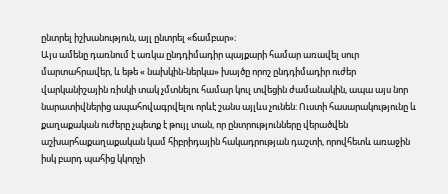ընտրել իշխանություն, այլ ընտրել «ճամբար»։
Այս ամենը դառնում է առկա ընդդիմադիր պայքարի համար առավել սուր մարտահրավեր, և եթե « նախկին-ներկա» խայծը որոշ ընդդիմադիր ուժեր վարկանիշային ռիսկի տակ չմտնելու համար կուլ տվեցին ժամանակին, ապա այս նոր նարատիվներից ապահովագրվելու որևէ շանս այլևս չունեն: Ուստի հասարակությունը և քաղաքական ուժերը չպետք է թույլ տան, որ ընտրությունները վերածվեն աշխարհաքաղաքական կամ հիբրիդային հակադրության դաշտի, որովհետև առաջին իսկ բարդ պահից կկորչի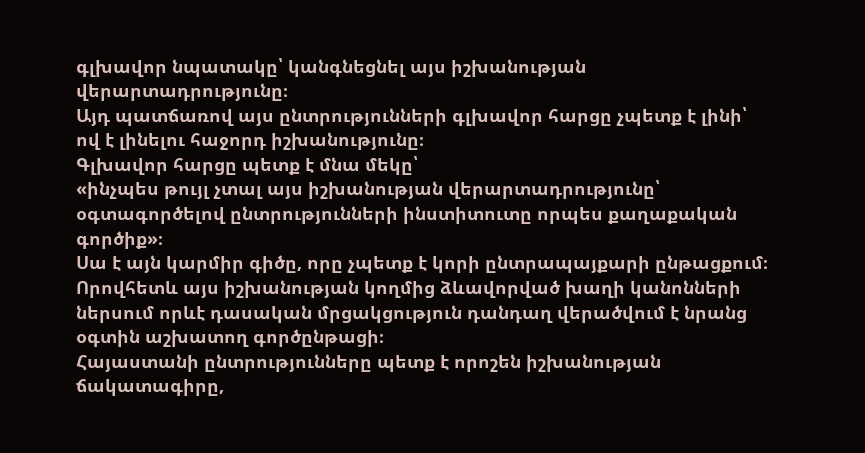գլխավոր նպատակը՝ կանգնեցնել այս իշխանության վերարտադրությունը։
Այդ պատճառով այս ընտրությունների գլխավոր հարցը չպետք է լինի՝
ով է լինելու հաջորդ իշխանությունը։
Գլխավոր հարցը պետք է մնա մեկը՝
«ինչպես թույլ չտալ այս իշխանության վերարտադրությունը՝ օգտագործելով ընտրությունների ինստիտուտը որպես քաղաքական գործիք»։
Սա է այն կարմիր գիծը, որը չպետք է կորի ընտրապայքարի ընթացքում։
Որովհետև այս իշխանության կողմից ձևավորված խաղի կանոնների ներսում որևէ դասական մրցակցություն դանդաղ վերածվում է նրանց օգտին աշխատող գործընթացի։
Հայաստանի ընտրությունները պետք է որոշեն իշխանության ճակատագիրը,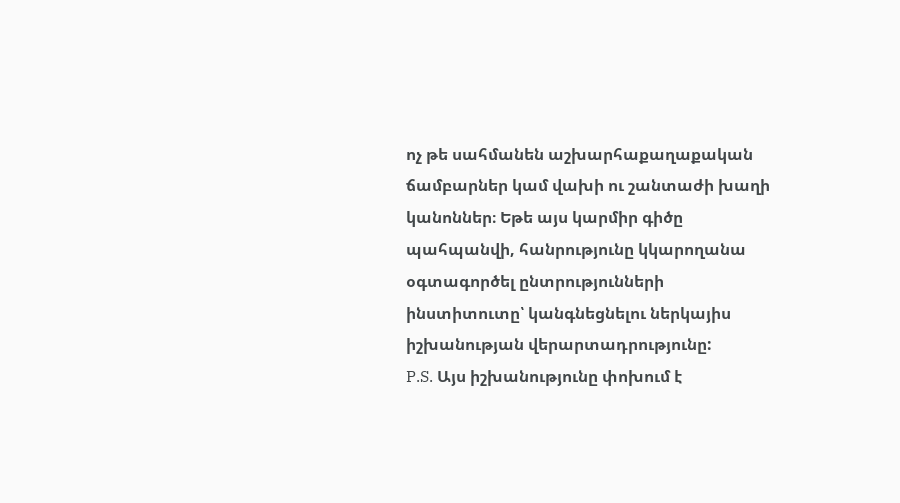ոչ թե սահմանեն աշխարհաքաղաքական ճամբարներ կամ վախի ու շանտաժի խաղի կանոններ։ Եթե այս կարմիր գիծը պահպանվի, հանրությունը կկարողանա օգտագործել ընտրությունների ինստիտուտը՝ կանգնեցնելու ներկայիս իշխանության վերարտադրությունը:
P.S. Այս իշխանությունը փոխում է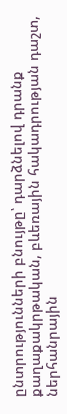ընտրությունների բնույթը՝ դարձնելով դրանք քաղաքակրթական, բևեռային հակադրության դաշտ, ներհանրային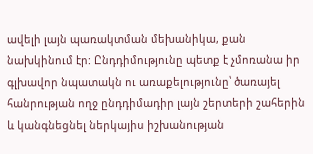ավելի լայն պառակտման մեխանիկա, քան նախկինում էր: Ընդդիմությունը պետք է չմոռանա իր գլխավոր նպատակն ու առաքելությունը՝ ծառայել հանրության ողջ ընդդիմադիր լայն շերտերի շահերին և կանգնեցնել ներկայիս իշխանության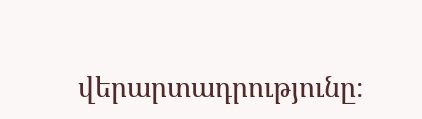վերարտադրությունը։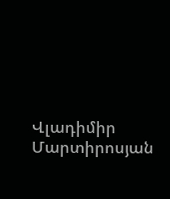Վլադիմիր Մարտիրոսյան